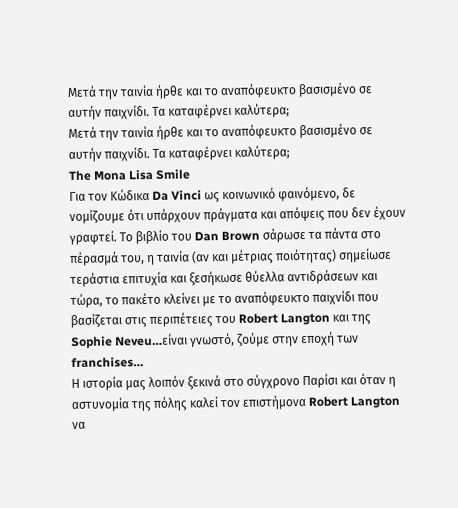Μετά την ταινία ήρθε και το αναπόφευκτο βασισμένο σε αυτήν παιχνίδι. Τα καταφέρνει καλύτερα;
Μετά την ταινία ήρθε και το αναπόφευκτο βασισμένο σε αυτήν παιχνίδι. Τα καταφέρνει καλύτερα;
The Mona Lisa Smile
Για τον Κώδικα Da Vinci ως κοινωνικό φαινόμενο, δε νομίζουμε ότι υπάρχουν πράγματα και απόψεις που δεν έχουν γραφτεί. Το βιβλίο του Dan Brown σάρωσε τα πάντα στο πέρασμά του, η ταινία (αν και μέτριας ποιότητας) σημείωσε τεράστια επιτυχία και ξεσήκωσε θύελλα αντιδράσεων και τώρα, το πακέτο κλείνει με το αναπόφευκτο παιχνίδι που βασίζεται στις περιπέτειες του Robert Langton και της Sophie Neveu…είναι γνωστό, ζούμε στην εποχή των franchises…
Η ιστορία μας λοιπόν ξεκινά στο σύγχρονο Παρίσι και όταν η αστυνομία της πόλης καλεί τον επιστήμονα Robert Langton να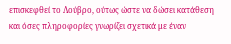επισκεφθεί το Λούβρο, ούτως ώστε να δώσει κατάθεση και όσες πληροφορίες γνωρίζει σχετικά με έναν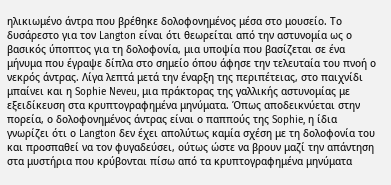ηλικιωμένο άντρα που βρέθηκε δολοφονημένος μέσα στο μουσείο. Το δυσάρεστο για τον Langton είναι ότι θεωρείται από την αστυνομία ως ο βασικός ύποπτος για τη δολοφονία, μια υποψία που βασίζεται σε ένα μήνυμα που έγραψε δίπλα στο σημείο όπου άφησε την τελευταία του πνοή ο νεκρός άντρας. Λίγα λεπτά μετά την έναρξη της περιπέτειας, στο παιχνίδι μπαίνει και η Sophie Neveu, μια πράκτορας της γαλλικής αστυνομίας με εξειδίκευση στα κρυπτογραφημένα μηνύματα. Όπως αποδεικνύεται στην πορεία, ο δολοφονημένος άντρας είναι ο παππούς της Sophie, η ίδια γνωρίζει ότι ο Langton δεν έχει απολύτως καμία σχέση με τη δολοφονία του και προσπαθεί να τον φυγαδεύσει, ούτως ώστε να βρουν μαζί την απάντηση στα μυστήρια που κρύβονται πίσω από τα κρυπτογραφημένα μηνύματα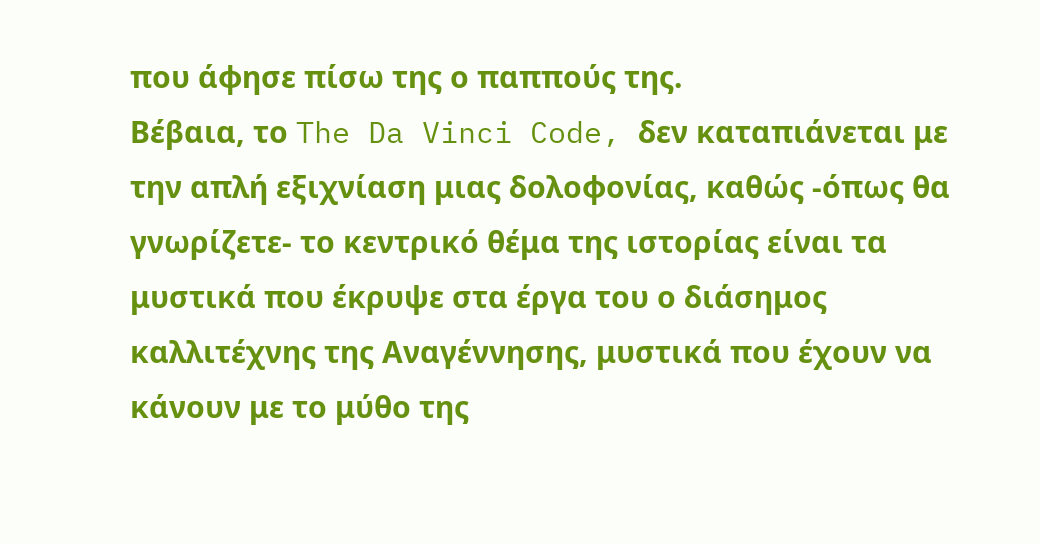που άφησε πίσω της ο παππούς της.
Βέβαια, το The Da Vinci Code, δεν καταπιάνεται με την απλή εξιχνίαση μιας δολοφονίας, καθώς -όπως θα γνωρίζετε- το κεντρικό θέμα της ιστορίας είναι τα μυστικά που έκρυψε στα έργα του ο διάσημος καλλιτέχνης της Αναγέννησης, μυστικά που έχουν να κάνουν με το μύθο της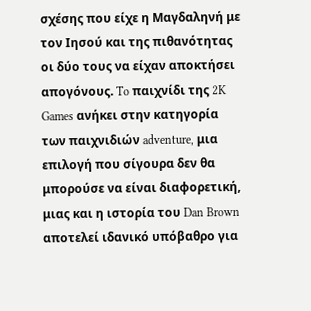σχέσης που είχε η Μαγδαληνή με τον Ιησού και της πιθανότητας οι δύο τους να είχαν αποκτήσει απογόνους. To παιχνίδι της 2K Games ανήκει στην κατηγορία των παιχνιδιών adventure, μια επιλογή που σίγουρα δεν θα μπορούσε να είναι διαφορετική, μιας και η ιστορία του Dan Brown αποτελεί ιδανικό υπόβαθρο για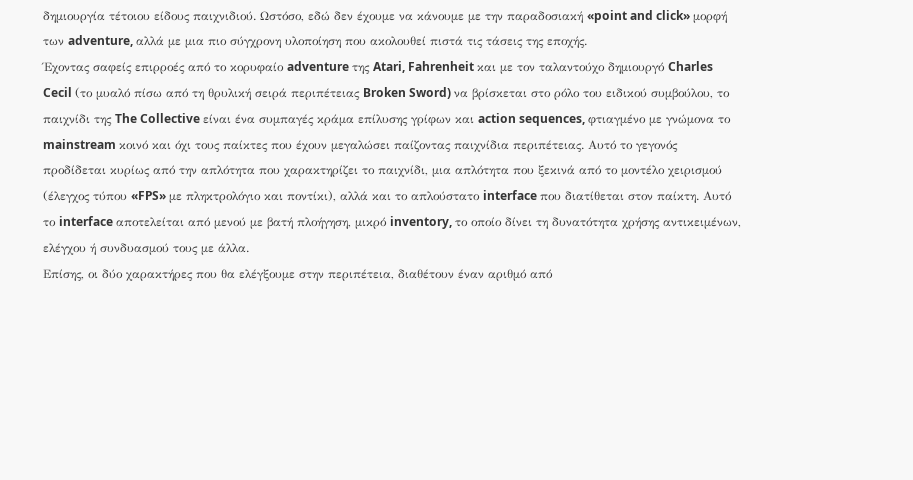δημιουργία τέτοιου είδους παιχνιδιού. Ωστόσο, εδώ δεν έχουμε να κάνουμε με την παραδοσιακή «point and click» μορφή των adventure, αλλά με μια πιο σύγχρονη υλοποίηση που ακολουθεί πιστά τις τάσεις της εποχής.
Έχοντας σαφείς επιρροές από το κορυφαίο adventure της Atari, Fahrenheit και με τον ταλαντούχο δημιουργό Charles Cecil (το μυαλό πίσω από τη θρυλική σειρά περιπέτειας Broken Sword) να βρίσκεται στο ρόλο του ειδικού συμβούλου, το παιχνίδι της The Collective είναι ένα συμπαγές κράμα επίλυσης γρίφων και action sequences, φτιαγμένο με γνώμονα το mainstream κοινό και όχι τους παίκτες που έχουν μεγαλώσει παίζοντας παιχνίδια περιπέτειας. Αυτό το γεγονός προδίδεται κυρίως από την απλότητα που χαρακτηρίζει το παιχνίδι, μια απλότητα που ξεκινά από το μοντέλο χειρισμού (έλεγχος τύπου «FPS» με πληκτρολόγιο και ποντίκι), αλλά και το απλούστατο interface που διατίθεται στον παίκτη. Αυτό το interface αποτελείται από μενού με βατή πλοήγηση, μικρό inventory, το οποίο δίνει τη δυνατότητα χρήσης αντικειμένων, ελέγχου ή συνδυασμού τους με άλλα.
Επίσης, οι δύο χαρακτήρες που θα ελέγξουμε στην περιπέτεια, διαθέτουν έναν αριθμό από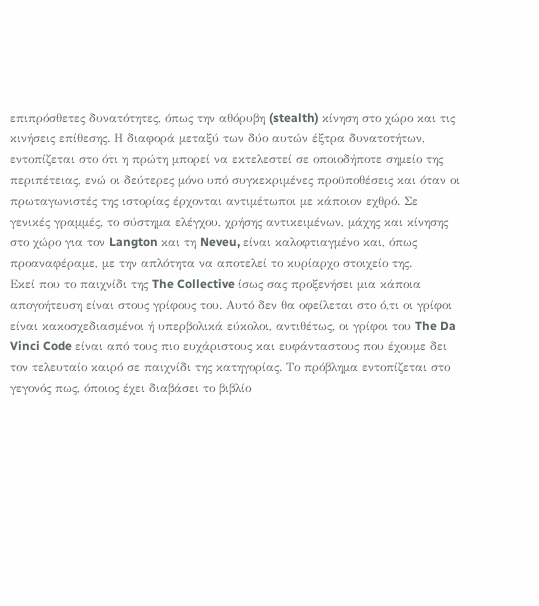επιπρόσθετες δυνατότητες, όπως την αθόρυβη (stealth) κίνηση στο χώρο και τις κινήσεις επίθεσης. Η διαφορά μεταξύ των δύο αυτών έξτρα δυνατοτήτων, εντοπίζεται στο ότι η πρώτη μπορεί να εκτελεστεί σε οποιοδήποτε σημείο της περιπέτειας, ενώ οι δεύτερες μόνο υπό συγκεκριμένες προϋποθέσεις και όταν οι πρωταγωνιστές της ιστορίας έρχονται αντιμέτωποι με κάποιον εχθρό. Σε γενικές γραμμές, το σύστημα ελέγχου, χρήσης αντικειμένων, μάχης και κίνησης στο χώρο για τον Langton και τη Neveu, είναι καλοφτιαγμένο και, όπως προαναφέραμε, με την απλότητα να αποτελεί το κυρίαρχο στοιχείο της.
Εκεί που το παιχνίδι της The Collective ίσως σας προξενήσει μια κάποια απογοήτευση είναι στους γρίφους του. Αυτό δεν θα οφείλεται στο ό,τι οι γρίφοι είναι κακοσχεδιασμένοι ή υπερβολικά εύκολοι, αντιθέτως, οι γρίφοι του The Da Vinci Code είναι από τους πιο ευχάριστους και ευφάνταστους που έχουμε δει τον τελευταίο καιρό σε παιχνίδι της κατηγορίας. Το πρόβλημα εντοπίζεται στο γεγονός πως, όποιος έχει διαβάσει το βιβλίο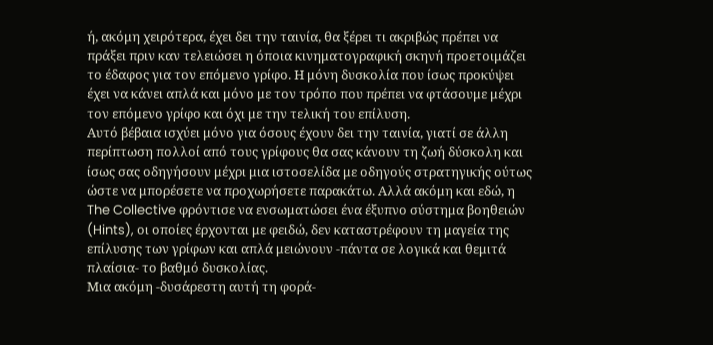ή, ακόμη χειρότερα, έχει δει την ταινία, θα ξέρει τι ακριβώς πρέπει να πράξει πριν καν τελειώσει η όποια κινηματογραφική σκηνή προετοιμάζει το έδαφος για τον επόμενο γρίφο. Η μόνη δυσκολία που ίσως προκύψει έχει να κάνει απλά και μόνο με τον τρόπο που πρέπει να φτάσουμε μέχρι τον επόμενο γρίφο και όχι με την τελική του επίλυση.
Αυτό βέβαια ισχύει μόνο για όσους έχουν δει την ταινία, γιατί σε άλλη περίπτωση πολλοί από τους γρίφους θα σας κάνουν τη ζωή δύσκολη και ίσως σας οδηγήσουν μέχρι μια ιστοσελίδα με οδηγούς στρατηγικής ούτως ώστε να μπορέσετε να προχωρήσετε παρακάτω. Αλλά ακόμη και εδώ, η The Collective φρόντισε να ενσωματώσει ένα έξυπνο σύστημα βοηθειών (Hints), οι οποίες έρχονται με φειδώ, δεν καταστρέφουν τη μαγεία της επίλυσης των γρίφων και απλά μειώνουν -πάντα σε λογικά και θεμιτά πλαίσια- το βαθμό δυσκολίας.
Μια ακόμη -δυσάρεστη αυτή τη φορά-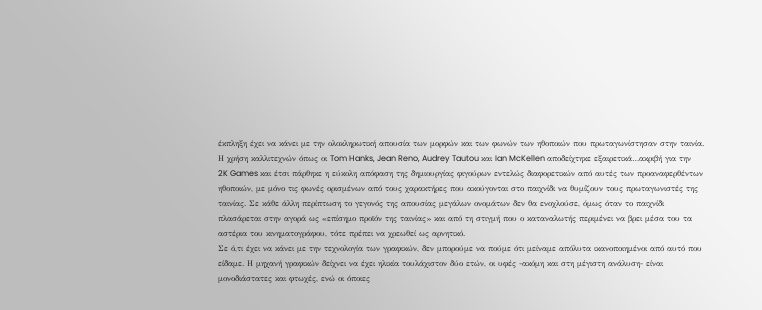έκπληξη έχει να κάνει με την ολοκληρωτική απουσία των μορφών και των φωνών των ηθοποιών που πρωταγωνίστησαν στην ταινία. Η χρήση καλλιτεχνών όπως οι Tom Hanks, Jean Reno, Audrey Tautou και Ian McKellen αποδείχτηκε εξαιρετικά…ακριβή για την 2K Games και έτσι πάρθηκε η εύκολη απόφαση της δημιουργίας φιγούρων εντελώς διαφορετικών από αυτές των προαναφερθέντων ηθοποιών, με μόνο τις φωνές ορισμένων από τους χαρακτήρες που ακούγονται στο παιχνίδι να θυμίζουν τους πρωταγωνιστές της ταινίας. Σε κάθε άλλη περίπτωση το γεγονός της απουσίας μεγάλων ονομάτων δεν θα ενοχλούσε, όμως όταν το παιχνίδι πλασάρεται στην αγορά ως «επίσημο προϊόν της ταινίας» και από τη στιγμή που ο καταναλωτής περιμένει να βρει μέσα του τα αστέρια του κινηματογράφου, τότε πρέπει να χρεωθεί ως αρνητικό.
Σε ό,τι έχει να κάνει με την τεχνολογία των γραφικών, δεν μπορούμε να πούμε ότι μείναμε απόλυτα ικανοποιημένοι από αυτό που είδαμε. Η μηχανή γραφικών δείχνει να έχει ηλικία τουλάχιστον δύο ετών, οι υφές -ακόμη και στη μέγιστη ανάλυση- είναι μονοδιάστατες και φτωχές, ενώ οι όποιες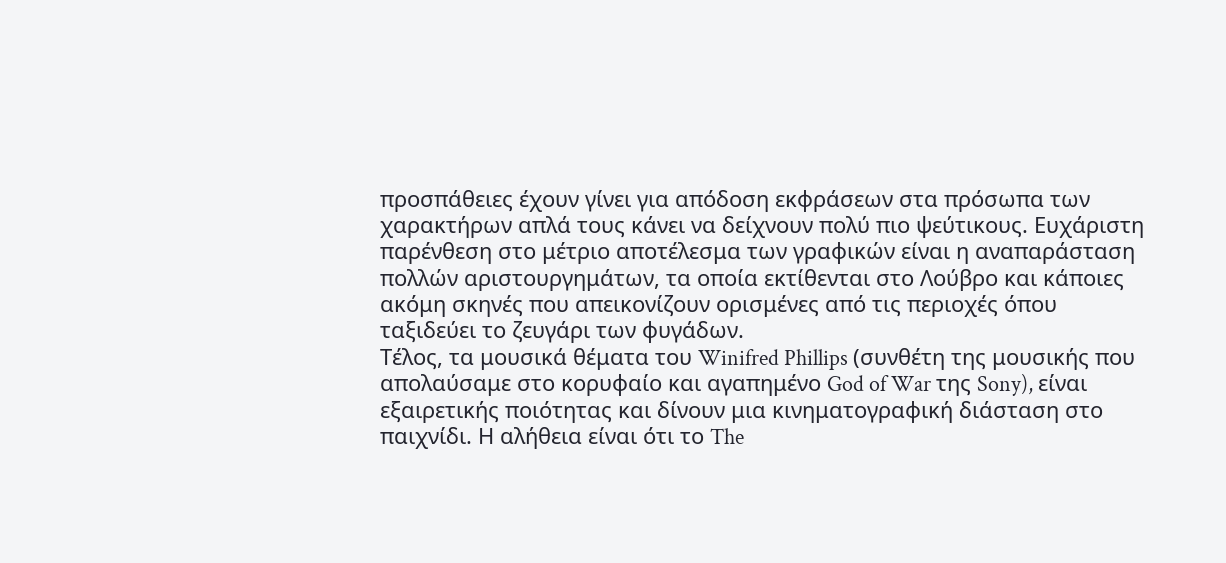προσπάθειες έχουν γίνει για απόδοση εκφράσεων στα πρόσωπα των χαρακτήρων απλά τους κάνει να δείχνουν πολύ πιο ψεύτικους. Ευχάριστη παρένθεση στο μέτριο αποτέλεσμα των γραφικών είναι η αναπαράσταση πολλών αριστουργημάτων, τα οποία εκτίθενται στο Λούβρο και κάποιες ακόμη σκηνές που απεικονίζουν ορισμένες από τις περιοχές όπου ταξιδεύει το ζευγάρι των φυγάδων.
Τέλος, τα μουσικά θέματα του Winifred Phillips (συνθέτη της μουσικής που απολαύσαμε στο κορυφαίο και αγαπημένο God of War της Sony), είναι εξαιρετικής ποιότητας και δίνουν μια κινηματογραφική διάσταση στο παιχνίδι. Η αλήθεια είναι ότι το The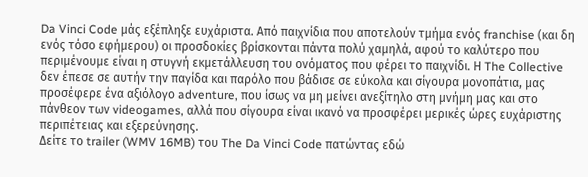Da Vinci Code μάς εξέπληξε ευχάριστα. Από παιχνίδια που αποτελούν τμήμα ενός franchise (και δη ενός τόσο εφήμερου) οι προσδοκίες βρίσκονται πάντα πολύ χαμηλά, αφού το καλύτερο που περιμένουμε είναι η στυγνή εκμετάλλευση του ονόματος που φέρει το παιχνίδι. Η The Collective δεν έπεσε σε αυτήν την παγίδα και παρόλο που βάδισε σε εύκολα και σίγουρα μονοπάτια, μας προσέφερε ένα αξιόλογο adventure, που ίσως να μη μείνει ανεξίτηλο στη μνήμη μας και στο πάνθεον των videogames, αλλά που σίγουρα είναι ικανό να προσφέρει μερικές ώρες ευχάριστης περιπέτειας και εξερεύνησης.
Δείτε το trailer (WMV 16MB) του The Da Vinci Code πατώντας εδώ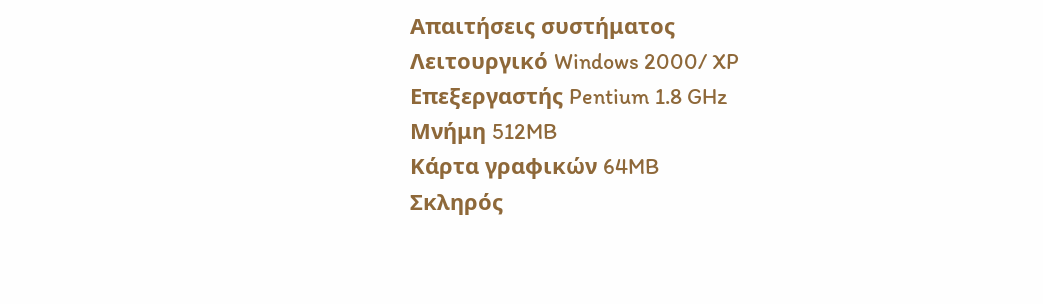Απαιτήσεις συστήματος
Λειτουργικό Windows 2000/ XP
Επεξεργαστής Pentium 1.8 GHz
Μνήμη 512MB
Κάρτα γραφικών 64MB
Σκληρός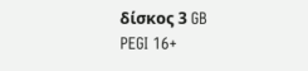δίσκος 3 GB
PEGI 16+